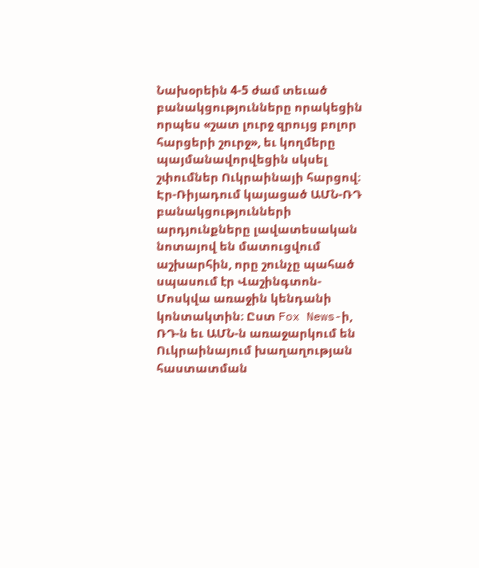Նախօրեին 4-5 ժամ տեւած բանակցությունները որակեցին որպես «շատ լուրջ զրույց բոլոր հարցերի շուրջ», եւ կողմերը պայմանավորվեցին սկսել շփումներ Ուկրաինայի հարցով։ Էր-Ռիյադում կայացած ԱՄՆ-ՌԴ բանակցությունների արդյունքները լավատեսական նոտայով են մատուցվում աշխարհին, որը շունչը պահած սպասում էր Վաշինգտոն-Մոսկվա առաջին կենդանի կոնտակտին։ Ըստ Fox News-ի, ՌԴ-ն եւ ԱՄՆ-ն առաջարկում են Ուկրաինայում խաղաղության հաստատման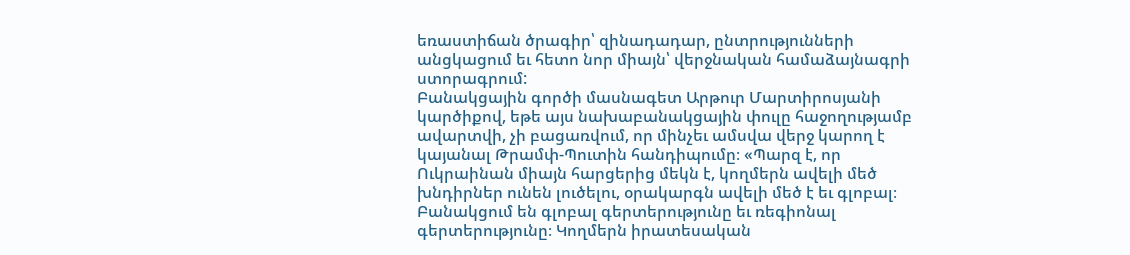եռաստիճան ծրագիր՝ զինադադար, ընտրությունների անցկացում եւ հետո նոր միայն՝ վերջնական համաձայնագրի ստորագրում:
Բանակցային գործի մասնագետ Արթուր Մարտիրոսյանի կարծիքով, եթե այս նախաբանակցային փուլը հաջողությամբ ավարտվի, չի բացառվում, որ մինչեւ ամսվա վերջ կարող է կայանալ Թրամփ-Պուտին հանդիպումը։ «Պարզ է, որ Ուկրաինան միայն հարցերից մեկն է, կողմերն ավելի մեծ խնդիրներ ունեն լուծելու, օրակարգն ավելի մեծ է եւ գլոբալ։ Բանակցում են գլոբալ գերտերությունը եւ ռեգիոնալ գերտերությունը։ Կողմերն իրատեսական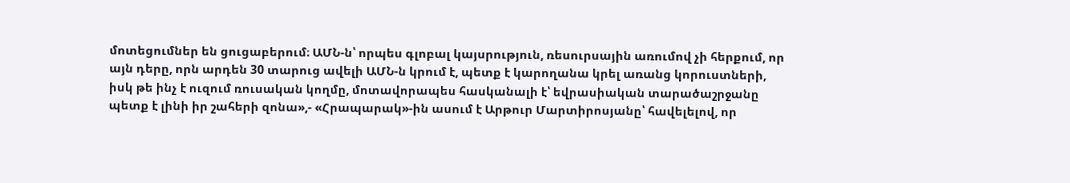մոտեցումներ են ցուցաբերում։ ԱՄՆ-ն՝ որպես գլոբալ կայսրություն, ռեսուրսային առումով չի հերքում, որ այն դերը, որն արդեն 30 տարուց ավելի ԱՄՆ-ն կրում է, պետք է կարողանա կրել առանց կորուստների, իսկ թե ինչ է ուզում ռուսական կողմը, մոտավորապես հասկանալի է՝ եվրասիական տարածաշրջանը պետք է լինի իր շահերի զոնա»,- «Հրապարակ»-ին ասում է Արթուր Մարտիրոսյանը՝ հավելելով, որ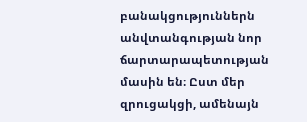բանակցություններն անվտանգության նոր ճարտարապետության մասին են։ Ըստ մեր զրուցակցի, ամենայն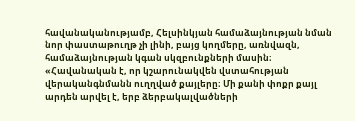հավանականությամբ, Հելսինկյան համաձայնության նման նոր փաստաթուղթ չի լինի, բայց կողմերը, առնվազն, համաձայնության կգան սկզբունքների մասին։
«Հավանական է, որ կշարունակվեն վստահության վերականգնմանն ուղղված քայլերը։ Մի քանի փոքր քայլ արդեն արվել է, երբ ձերբակալվածների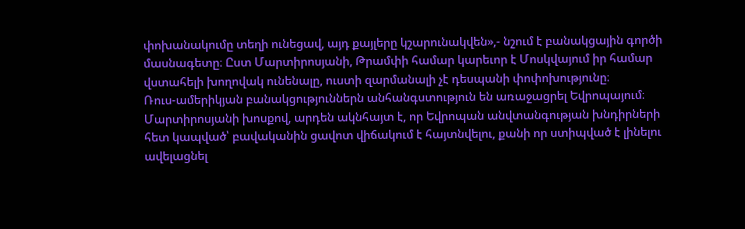փոխանակումը տեղի ունեցավ, այդ քայլերը կշարունակվեն»,- նշում է բանակցային գործի մասնագետը։ Ըստ Մարտիրոսյանի, Թրամփի համար կարեւոր է Մոսկվայում իր համար վստահելի խողովակ ունենալը, ուստի զարմանալի չէ դեսպանի փոփոխությունը։
Ռուս-ամերիկյան բանակցություններն անհանգստություն են առաջացրել Եվրոպայում։ Մարտիրոսյանի խոսքով, արդեն ակնհայտ է, որ Եվրոպան անվտանգության խնդիրների հետ կապված՝ բավականին ցավոտ վիճակում է հայտնվելու, քանի որ ստիպված է լինելու ավելացնել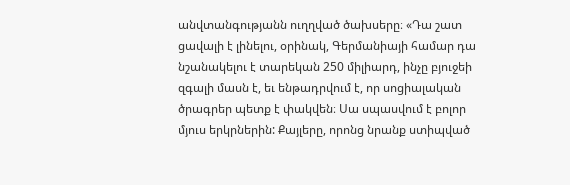անվտանգությանն ուղղված ծախսերը։ «Դա շատ ցավալի է լինելու, օրինակ, Գերմանիայի համար դա նշանակելու է տարեկան 250 միլիարդ, ինչը բյուջեի զգալի մասն է, եւ ենթադրվում է, որ սոցիալական ծրագրեր պետք է փակվեն։ Սա սպասվում է բոլոր մյուս երկրներին: Քայլերը, որոնց նրանք ստիպված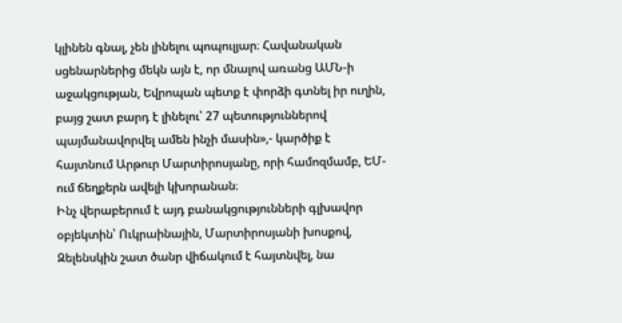կլինեն գնալ, չեն լինելու պոպուլյար։ Հավանական սցենարներից մեկն այն է, որ մնալով առանց ԱՄՆ-ի աջակցության, Եվրոպան պետք է փորձի գտնել իր ուղին, բայց շատ բարդ է լինելու՝ 27 պետություններով պայմանավորվել ամեն ինչի մասին»,- կարծիք է հայտնում Արթուր Մարտիրոսյանը, որի համոզմամբ, ԵՄ-ում ճեղքերն ավելի կխորանան։
Ինչ վերաբերում է այդ բանակցությունների գլխավոր օբյեկտին՝ Ուկրաինային, Մարտիրոսյանի խոսքով, Զելենսկին շատ ծանր վիճակում է հայտնվել, նա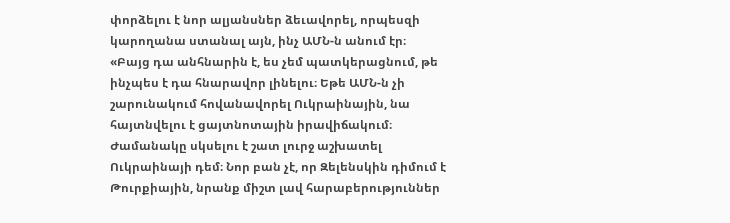փորձելու է նոր ալյանսներ ձեւավորել, որպեսզի կարողանա ստանալ այն, ինչ ԱՄՆ-ն անում էր։
«Բայց դա անհնարին է, ես չեմ պատկերացնում, թե ինչպես է դա հնարավոր լինելու։ Եթե ԱՄՆ-ն չի շարունակում հովանավորել Ուկրաինային, նա հայտնվելու է ցայտնոտային իրավիճակում։ Ժամանակը սկսելու է շատ լուրջ աշխատել Ուկրաինայի դեմ։ Նոր բան չէ, որ Զելենսկին դիմում է Թուրքիային, նրանք միշտ լավ հարաբերություններ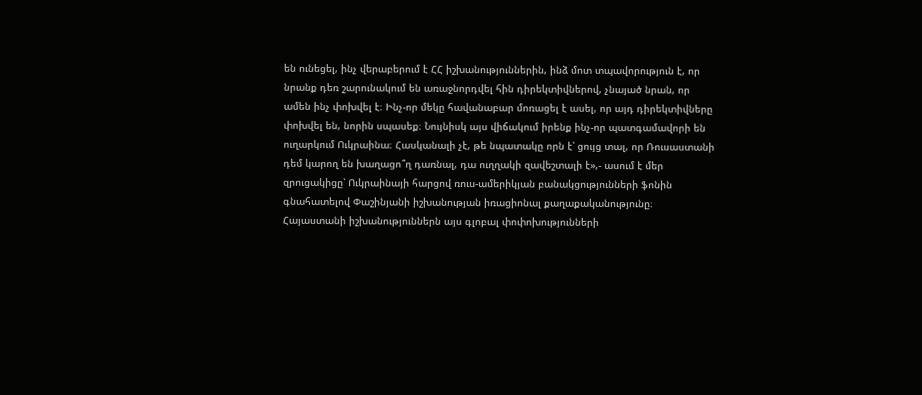են ունեցել, ինչ վերաբերում է ՀՀ իշխանություններին, ինձ մոտ տպավորություն է, որ նրանք դեռ շարունակում են առաջնորդվել հին դիրեկտիվներով, չնայած նրան, որ ամեն ինչ փոխվել է։ Ինչ-որ մեկը հավանաբար մոռացել է ասել, որ այդ դիրեկտիվները փոխվել են, նորին սպասեք։ Նույնիսկ այս վիճակում իրենք ինչ-որ պատգամավորի են ուղարկում Ուկրաինա։ Հասկանալի չէ, թե նպատակը որն է՝ ցույց տալ, որ Ռուսաստանի դեմ կարող են խաղացո՞ղ դառնալ, դա ուղղակի զավեշտալի է»,- ասում է մեր զրուցակիցը՝ Ուկրաինայի հարցով ռուս-ամերիկյան բանակցությունների ֆոնին գնահատելով Փաշինյանի իշխանության իռացիոնալ քաղաքականությունը։ Հայաստանի իշխանություններն այս գլոբալ փոփոխությունների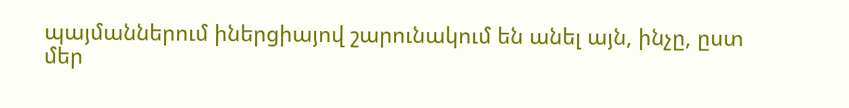պայմաններում իներցիայով շարունակում են անել այն, ինչը, ըստ մեր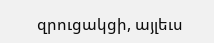զրուցակցի, այլեւս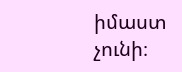իմաստ չունի։